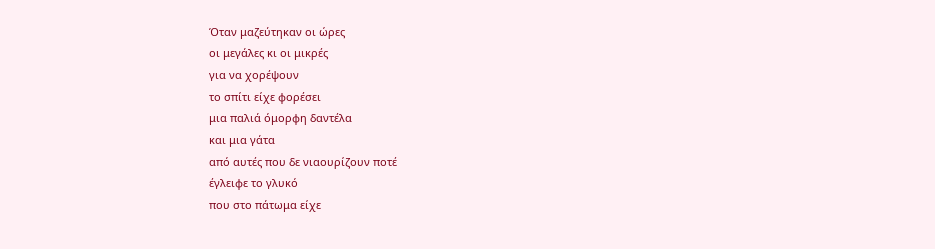Όταν μαζεύτηκαν οι ώρες
οι μεγάλες κι οι μικρές
για να χορέψουν
το σπίτι είχε φορέσει
μια παλιά όμορφη δαντέλα
και μια γάτα
από αυτές που δε νιαουρίζουν ποτέ
έγλειφε το γλυκό
που στο πάτωμα είχε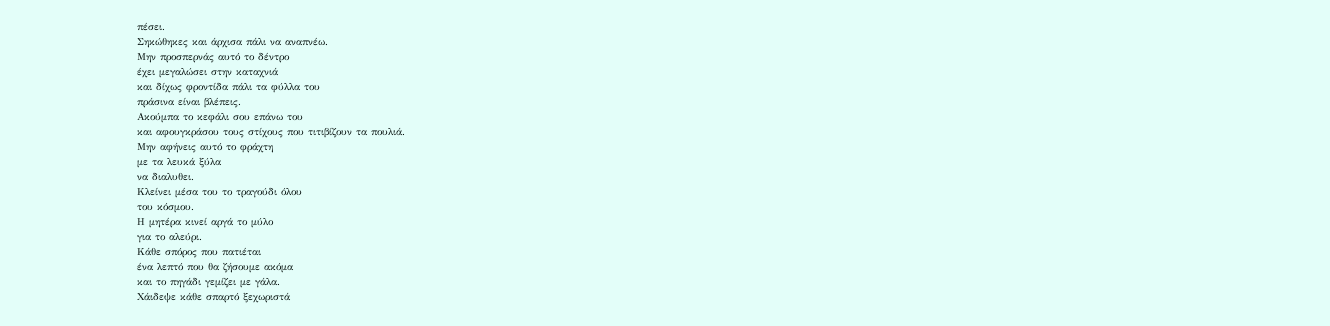πέσει.
Σηκώθηκες και άρχισα πάλι να αναπνέω.
Μην προσπερνάς αυτό το δέντρο
έχει μεγαλώσει στην καταχνιά
και δίχως φροντίδα πάλι τα φύλλα του
πράσινα είναι βλέπεις.
Ακούμπα το κεφάλι σου επάνω του
και αφουγκράσου τους στίχους που τιτιβίζουν τα πουλιά.
Μην αφήνεις αυτό το φράχτη
με τα λευκά ξύλα
να διαλυθει.
Κλείνει μέσα του το τραγούδι όλου
του κόσμου.
Η μητέρα κινεί αργά το μύλο
για το αλεύρι.
Κάθε σπόρος που πατιέται
ένα λεπτό που θα ζήσουμε ακόμα
και το πηγάδι γεμίζει με γάλα.
Χάιδεψε κάθε σπαρτό ξεχωριστά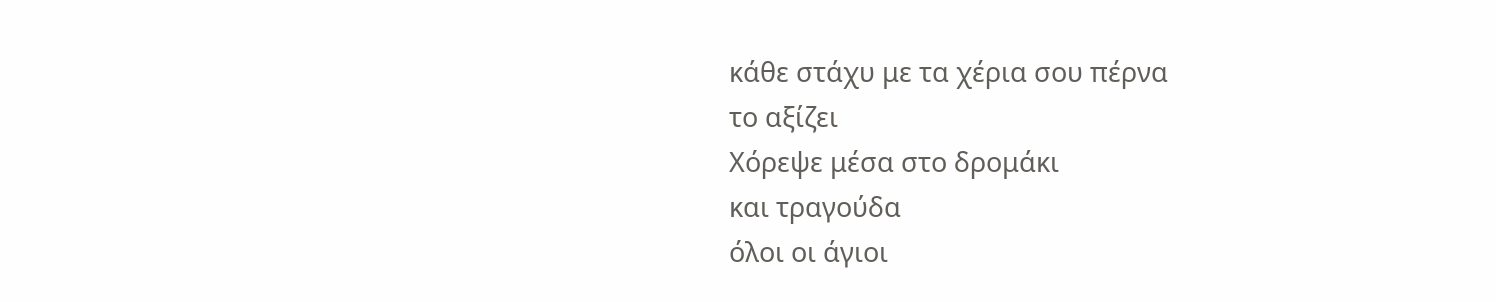κάθε στάχυ με τα χέρια σου πέρνα
το αξίζει
Χόρεψε μέσα στο δρομάκι
και τραγούδα
όλοι οι άγιοι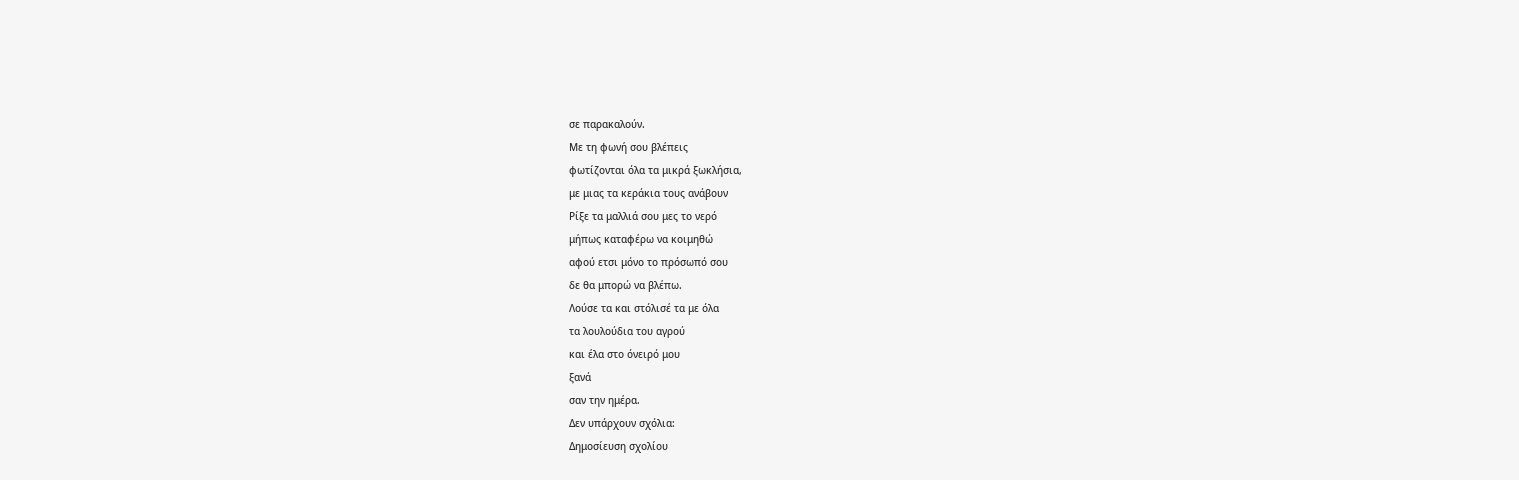σε παρακαλούν.
Με τη φωνή σου βλέπεις
φωτίζονται όλα τα μικρά ξωκλήσια,
με μιας τα κεράκια τους ανάβουν
Ρίξε τα μαλλιά σου μες το νερό
μήπως καταφέρω να κοιμηθώ
αφού ετσι μόνο το πρόσωπό σου
δε θα μπορώ να βλέπω.
Λούσε τα και στόλισέ τα με όλα
τα λουλούδια του αγρού
και έλα στο όνειρό μου
ξανά
σαν την ημέρα.
Δεν υπάρχουν σχόλια:
Δημοσίευση σχολίου